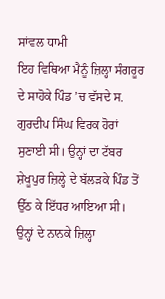ਸਾਂਵਲ ਧਾਮੀ
ਇਹ ਵਿਥਿਆ ਮੈਨੂੰ ਜ਼ਿਲ੍ਹਾ ਸੰਗਰੂਰ ਦੇ ਸਾਹੋਕੇ ਪਿੰਡ ’ਚ ਵੱਸਦੇ ਸ. ਗੁਰਦੀਪ ਸਿੰਘ ਵਿਰਕ ਹੋਰਾਂ ਸੁਣਾਈ ਸੀ। ਉਨ੍ਹਾਂ ਦਾ ਟੱਬਰ ਸ਼ੇਖੂਪੁਰ ਜ਼ਿਲ੍ਹੇ ਦੇ ਬੱਲੜਕੇ ਪਿੰਡ ਤੋਂ ਉੱਠ ਕੇ ਇੱਧਰ ਆਇਆ ਸੀ। ਉਨ੍ਹਾਂ ਦੇ ਨਾਨਕੇ ਜ਼ਿਲ੍ਹਾ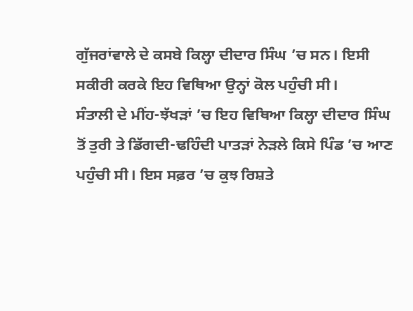ਗੁੱਜਰਾਂਵਾਲੇ ਦੇ ਕਸਬੇ ਕਿਲ੍ਹਾ ਦੀਦਾਰ ਸਿੰਘ ’ਚ ਸਨ। ਇਸੀ ਸਕੀਰੀ ਕਰਕੇ ਇਹ ਵਿਥਿਆ ਉਨ੍ਹਾਂ ਕੋਲ ਪਹੁੰਚੀ ਸੀ।
ਸੰਤਾਲੀ ਦੇ ਮੀਂਹ-ਝੱਖੜਾਂ ’ਚ ਇਹ ਵਿਥਿਆ ਕਿਲ੍ਹਾ ਦੀਦਾਰ ਸਿੰਘ ਤੋਂ ਤੁਰੀ ਤੇ ਡਿੱਗਦੀ-ਢਹਿੰਦੀ ਪਾਤੜਾਂ ਨੇੜਲੇ ਕਿਸੇ ਪਿੰਡ ’ਚ ਆਣ ਪਹੁੰਚੀ ਸੀ। ਇਸ ਸਫ਼ਰ ’ਚ ਕੁਝ ਰਿਸ਼ਤੇ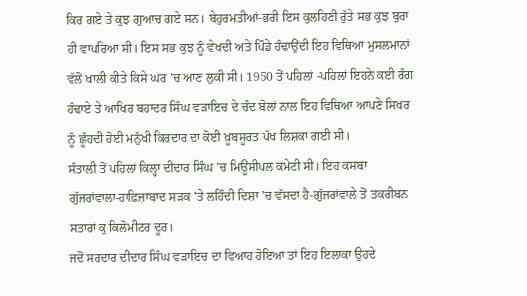ਕਿਰ ਗਏ ਤੇ ਕੁਝ ਗੁਆਚ ਗਏ ਸਨ। ਬੇਹੁਰਮਤੀਆਂ-ਭਰੀ ਇਸ ਕੁਲਹਿਣੀ ਰੁੱਤੇ ਸਭ ਕੁਝ ਬੁਰਾ ਹੀ ਵਾਪਰਿਆ ਸੀ। ਇਸ ਸਭ ਕੁਝ ਨੂੰ ਵੇਖਦੀ ਅਤੇ ਪਿੰਡੇ ਹੰਢਾਉਂਦੀ ਇਹ ਵਿਥਿਆ ਮੁਸਲਮਾਨਾਂ ਵੱਲੋਂ ਖਾਲੀ ਕੀਤੇ ਕਿਸੇ ਘਰ ’ਚ ਆਣ ਲੁਕੀ ਸੀ। 1950 ਤੋਂ ਪਹਿਲਾਂ -ਪਹਿਲਾਂ ਇਹਨੇ ਕਈ ਰੰਗ ਹੰਢਾਏ ਤੇ ਆਖਿਰ ਬਹਾਦਰ ਸਿੰਘ ਵੜਾਇਚ ਦੇ ਚੰਦ ਬੋਲਾਂ ਨਾਲ ਇਹ ਵਿਥਿਆ ਆਪਣੇ ਸਿਖਰ ਨੂੰ ਛੂੰਹਦੀ ਹੋਈ ਮਨੁੱਖੀ ਕਿਰਦਾਰ ਦਾ ਕੋਈ ਖ਼ੂਬਸੂਰਤ ਪੱਖ ਲਿਸ਼ਕਾ ਗਈ ਸੀ।
ਸੰਤਾਲੀ ਤੋਂ ਪਹਿਲਾਂ ਕਿਲ੍ਹਾ ਦੀਦਾਰ ਸਿੰਘ ’ਚ ਮਿਊਂਸੀਪਲ ਕਮੇਟੀ ਸੀ। ਇਹ ਕਸਬਾ ਗੁੱਜਰਾਂਵਾਲਾ-ਹਾਫ਼ਿਜ਼ਾਬਾਦ ਸੜਕ ’ਤੇ ਲਹਿੰਦੀ ਦਿਸ਼ਾ ’ਚ ਵੱਸਦਾ ਹੈ-ਗੁੱਜਰਾਂਵਾਲੇ ਤੋਂ ਤਕਰੀਬਨ ਸਤਾਰਾਂ ਕੁ ਕਿਲੋਮੀਟਰ ਦੂਰ।
ਜਦੋਂ ਸਰਦਾਰ ਦੀਦਾਰ ਸਿੰਘ ਵੜਾਇਚ ਦਾ ਵਿਆਹ ਹੋਇਆ ਤਾਂ ਇਹ ਇਲਾਕਾ ਉਹਦੇ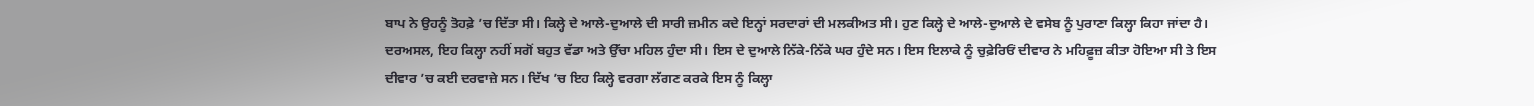ਬਾਪ ਨੇ ਉਹਨੂੰ ਤੋਹਫ਼ੇ ’ਚ ਦਿੱਤਾ ਸੀ। ਕਿਲ੍ਹੇ ਦੇ ਆਲੇ-ਦੁਆਲੇ ਦੀ ਸਾਰੀ ਜ਼ਮੀਨ ਕਦੇ ਇਨ੍ਹਾਂ ਸਰਦਾਰਾਂ ਦੀ ਮਲਕੀਅਤ ਸੀ। ਹੁਣ ਕਿਲ੍ਹੇ ਦੇ ਆਲੇ-ਦੁਆਲੇ ਦੇ ਵਸੇਬ ਨੂੰ ਪੁਰਾਣਾ ਕਿਲ੍ਹਾ ਕਿਹਾ ਜਾਂਦਾ ਹੈ। ਦਰਅਸਲ, ਇਹ ਕਿਲ੍ਹਾ ਨਹੀਂ ਸਗੋਂ ਬਹੁਤ ਵੱਡਾ ਅਤੇ ਉੱਚਾ ਮਹਿਲ ਹੁੰਦਾ ਸੀ। ਇਸ ਦੇ ਦੁਆਲੇ ਨਿੱਕੇ-ਨਿੱਕੇ ਘਰ ਹੁੰਦੇ ਸਨ। ਇਸ ਇਲਾਕੇ ਨੂੰ ਚੁਫ਼ੇਰਿਓਂ ਦੀਵਾਰ ਨੇ ਮਹਿਫ਼ੂਜ਼ ਕੀਤਾ ਹੋਇਆ ਸੀ ਤੇ ਇਸ ਦੀਵਾਰ ’ਚ ਕਈ ਦਰਵਾਜ਼ੇ ਸਨ। ਦਿੱਖ ’ਚ ਇਹ ਕਿਲ੍ਹੇ ਵਰਗਾ ਲੱਗਣ ਕਰਕੇ ਇਸ ਨੂੰ ਕਿਲ੍ਹਾ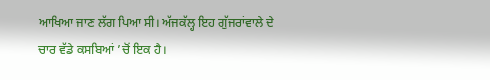ਆਖਿਆ ਜਾਣ ਲੱਗ ਪਿਆ ਸੀ। ਅੱਜਕੱਲ੍ਹ ਇਹ ਗੁੱਜਰਾਂਵਾਲੇ ਦੇ ਚਾਰ ਵੱਡੇ ਕਸਬਿਆਂ ’ਚੋਂ ਇਕ ਹੈ।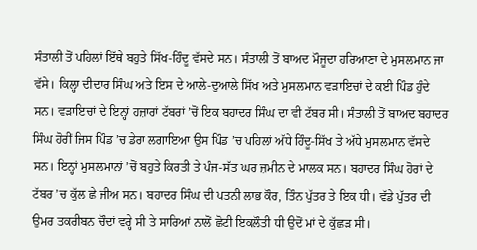ਸੰਤਾਲੀ ਤੋਂ ਪਹਿਲਾਂ ਇੱਥੇ ਬਹੁਤੇ ਸਿੱਖ-ਹਿੰਦੂ ਵੱਸਦੇ ਸਨ। ਸੰਤਾਲੀ ਤੋਂ ਬਾਅਦ ਮੌਜੂਦਾ ਹਰਿਆਣਾ ਦੇ ਮੁਸਲਮਾਨ ਜਾ ਵੱਸੇ। ਕਿਲ੍ਹਾ ਦੀਦਾਰ ਸਿੰਘ ਅਤੇ ਇਸ ਦੇ ਆਲੇ-ਦੁਆਲੇ ਸਿੱਖ ਅਤੇ ਮੁਸਲਮਾਨ ਵੜਾਇਚਾਂ ਦੇ ਕਈ ਪਿੰਡ ਹੁੰਦੇ ਸਨ। ਵੜਾਇਚਾਂ ਦੇ ਇਨ੍ਹਾਂ ਹਜ਼ਾਰਾਂ ਟੱਬਰਾਂ ’ਚੋਂ ਇਕ ਬਹਾਦਰ ਸਿੰਘ ਦਾ ਵੀ ਟੱਬਰ ਸੀ। ਸੰਤਾਲੀ ਤੋਂ ਬਾਅਦ ਬਹਾਦਰ ਸਿੰਘ ਹੋਰੀਂ ਜਿਸ ਪਿੰਡ ’ਚ ਡੇਰਾ ਲਗਾਇਆ ਉਸ ਪਿੰਡ ’ਚ ਪਹਿਲਾਂ ਅੱਧੇ ਹਿੰਦੂ-ਸਿੱਖ ਤੇ ਅੱਧੇ ਮੁਸਲਮਾਨ ਵੱਸਦੇ ਸਨ। ਇਨ੍ਹਾਂ ਮੁਸਲਮਾਨਾਂ ’ਚੋਂ ਬਹੁਤੇ ਕਿਰਤੀ ਤੇ ਪੰਜ-ਸੱਤ ਘਰ ਜ਼ਮੀਨ ਦੇ ਮਾਲਕ ਸਨ। ਬਹਾਦਰ ਸਿੰਘ ਹੋਰਾਂ ਦੇ ਟੱਬਰ ’ਚ ਕੁੱਲ ਛੇ ਜੀਅ ਸਨ। ਬਹਾਦਰ ਸਿੰਘ ਦੀ ਪਤਨੀ ਲਾਭ ਕੌਰ, ਤਿੰਨ ਪੁੱਤਰ ਤੇ ਇਕ ਧੀ। ਵੱਡੇ ਪੁੱਤਰ ਦੀ ਉਮਰ ਤਕਰੀਬਨ ਚੌਦਾਂ ਵਰ੍ਹੇ ਸੀ ਤੇ ਸਾਰਿਆਂ ਨਾਲੋਂ ਛੋਟੀ ਇਕਲੌਤੀ ਧੀ ਉਦੋਂ ਮਾਂ ਦੇ ਕੁੱਛੜ ਸੀ।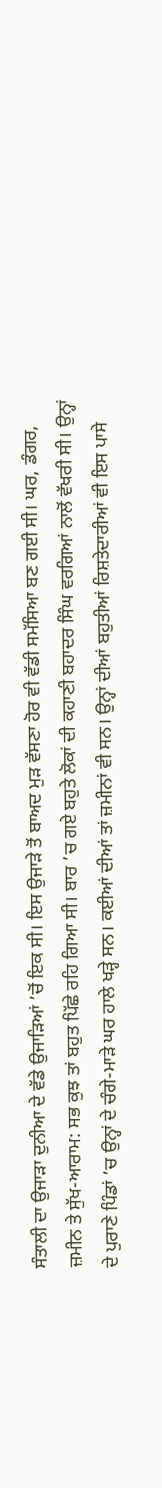ਸੰਤਾਲੀ ਦਾ ਉਜਾੜਾ ਦੁਨੀਆ ਦੇ ਵੱਡੇ ਉਜਾੜਿਆਂ ’ਚੋਂ ਇਕ ਸੀ। ਇਸ ਉਜਾੜੇ ਤੋਂ ਬਾਅਦ ਮੁੜ ਵੱਸਣਾ ਹੋਰ ਵੀ ਵੱਡੀ ਸਮੱਸਿਆ ਬਣ ਗਈ ਸੀ। ਘਰ, ਡੰਗਰ, ਜ਼ਮੀਨ ਤੇ ਸੁੱਖ-ਆਰਾਮ: ਸਭ ਕੁਝ ਤਾਂ ਬਹੁਤ ਪਿੱਛੇ ਰਹਿ ਗਿਆ ਸੀ। ਬਾਰ ’ਚ ਗਏ ਬਹੁਤੇ ਲੋਕਾਂ ਦੀ ਕਹਾਣੀ ਬਹਾਦਰ ਸਿੰਘ ਵਰਗਿਆਂ ਨਾਲੋਂ ਵੱਖਰੀ ਸੀ। ਉਨ੍ਹਾਂ ਦੇ ਪੁਰਾਣੇ ਪਿੰਡਾਂ ’ਚ ਉਨ੍ਹਾਂ ਦੇ ਚੰਗੇ-ਮਾੜੇ ਘਰ ਹਾਲੇ ਖੜ੍ਹੇ ਸਨ। ਕਈਆਂ ਦੀਆਂ ਤਾਂ ਜ਼ਮੀਨਾਂ ਵੀ ਸਨ। ਉਨ੍ਹਾਂ ਦੀਆਂ ਬਹੁਤੀਆਂ ਰਿਸ਼ਤੇਦਾਰੀਆਂ ਵੀ ਇਸ ਪਾਸੇ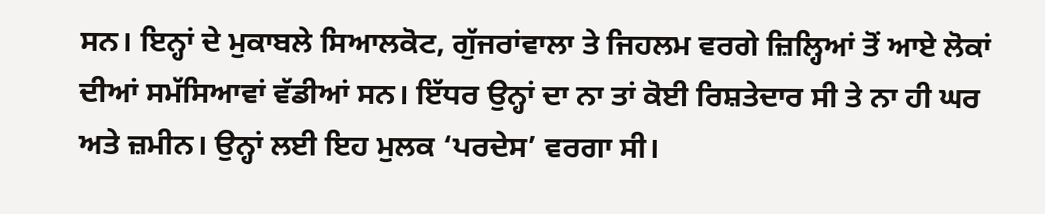ਸਨ। ਇਨ੍ਹਾਂ ਦੇ ਮੁਕਾਬਲੇ ਸਿਆਲਕੋਟ, ਗੁੱਜਰਾਂਵਾਲਾ ਤੇ ਜਿਹਲਮ ਵਰਗੇ ਜ਼ਿਲ੍ਹਿਆਂ ਤੋਂ ਆਏ ਲੋਕਾਂ ਦੀਆਂ ਸਮੱਸਿਆਵਾਂ ਵੱਡੀਆਂ ਸਨ। ਇੱਧਰ ਉਨ੍ਹਾਂ ਦਾ ਨਾ ਤਾਂ ਕੋਈ ਰਿਸ਼ਤੇਦਾਰ ਸੀ ਤੇ ਨਾ ਹੀ ਘਰ ਅਤੇ ਜ਼ਮੀਨ। ਉਨ੍ਹਾਂ ਲਈ ਇਹ ਮੁਲਕ ‘ਪਰਦੇਸ’ ਵਰਗਾ ਸੀ।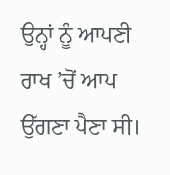ਉਨ੍ਹਾਂ ਨੂੰ ਆਪਣੀ ਰਾਖ ’ਚੋਂ ਆਪ ਉੱਗਣਾ ਪੈਣਾ ਸੀ।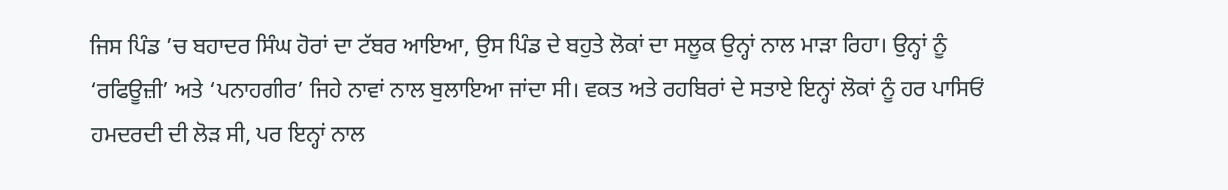ਜਿਸ ਪਿੰਡ ’ਚ ਬਹਾਦਰ ਸਿੰਘ ਹੋਰਾਂ ਦਾ ਟੱਬਰ ਆਇਆ, ਉਸ ਪਿੰਡ ਦੇ ਬਹੁਤੇ ਲੋਕਾਂ ਦਾ ਸਲੂਕ ਉਨ੍ਹਾਂ ਨਾਲ ਮਾੜਾ ਰਿਹਾ। ਉਨ੍ਹਾਂ ਨੂੰ ‘ਰਫਿਊਜ਼ੀ’ ਅਤੇ ‘ਪਨਾਹਗੀਰ’ ਜਿਹੇ ਨਾਵਾਂ ਨਾਲ ਬੁਲਾਇਆ ਜਾਂਦਾ ਸੀ। ਵਕਤ ਅਤੇ ਰਹਬਿਰਾਂ ਦੇ ਸਤਾਏ ਇਨ੍ਹਾਂ ਲੋਕਾਂ ਨੂੰ ਹਰ ਪਾਸਿਓਂ ਹਮਦਰਦੀ ਦੀ ਲੋੜ ਸੀ, ਪਰ ਇਨ੍ਹਾਂ ਨਾਲ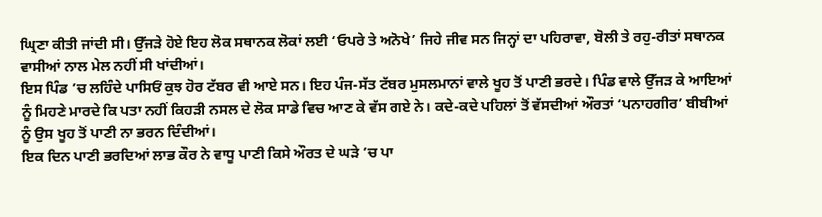ਘ੍ਰਿਣਾ ਕੀਤੀ ਜਾਂਦੀ ਸੀ। ਉੱਜੜੇ ਹੋਏ ਇਹ ਲੋਕ ਸਥਾਨਕ ਲੋਕਾਂ ਲਈ ‘ਓਪਰੇ ਤੇ ਅਨੋਖੇ’ ਜਿਹੇ ਜੀਵ ਸਨ ਜਿਨ੍ਹਾਂ ਦਾ ਪਹਿਰਾਵਾ, ਬੋਲੀ ਤੇ ਰਹੁ-ਰੀਤਾਂ ਸਥਾਨਕ ਵਾਸੀਆਂ ਨਾਲ ਮੇਲ ਨਹੀਂ ਸੀ ਖਾਂਦੀਆਂ।
ਇਸ ਪਿੰਡ ’ਚ ਲਹਿੰਦੇ ਪਾਸਿਓਂ ਕੁਝ ਹੋਰ ਟੱਬਰ ਵੀ ਆਏ ਸਨ। ਇਹ ਪੰਜ-ਸੱਤ ਟੱਬਰ ਮੁਸਲਮਾਨਾਂ ਵਾਲੇ ਖੂਹ ਤੋਂ ਪਾਣੀ ਭਰਦੇ। ਪਿੰਡ ਵਾਲੇ ਉੱਜੜ ਕੇ ਆਇਆਂ ਨੂੰ ਮਿਹਣੇ ਮਾਰਦੇ ਕਿ ਪਤਾ ਨਹੀਂ ਕਿਹੜੀ ਨਸਲ ਦੇ ਲੋਕ ਸਾਡੇ ਵਿਚ ਆਣ ਕੇ ਵੱਸ ਗਏ ਨੇ। ਕਦੇ-ਕਦੇ ਪਹਿਲਾਂ ਤੋਂ ਵੱਸਦੀਆਂ ਔਰਤਾਂ ‘ਪਨਾਹਗੀਰ’ ਬੀਬੀਆਂ ਨੂੰ ਉਸ ਖੂਹ ਤੋਂ ਪਾਣੀ ਨਾ ਭਰਨ ਦਿੰਦੀਆਂ।
ਇਕ ਦਿਨ ਪਾਣੀ ਭਰਦਿਆਂ ਲਾਭ ਕੌਰ ਨੇ ਵਾਧੂ ਪਾਣੀ ਕਿਸੇ ਔਰਤ ਦੇ ਘੜੇ ’ਚ ਪਾ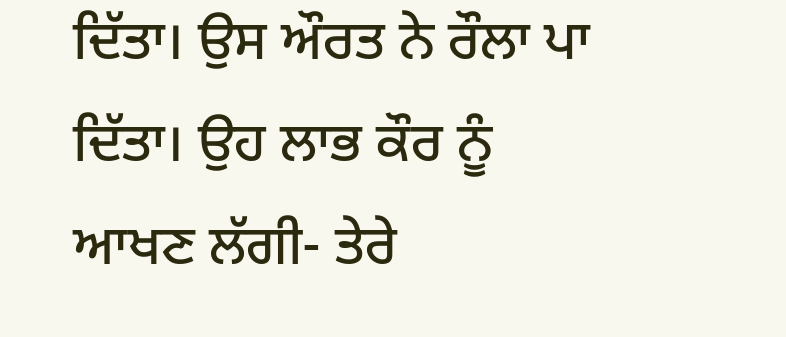ਦਿੱਤਾ। ਉਸ ਔਰਤ ਨੇ ਰੌਲਾ ਪਾ ਦਿੱਤਾ। ਉਹ ਲਾਭ ਕੌਰ ਨੂੰ ਆਖਣ ਲੱਗੀ- ਤੇਰੇ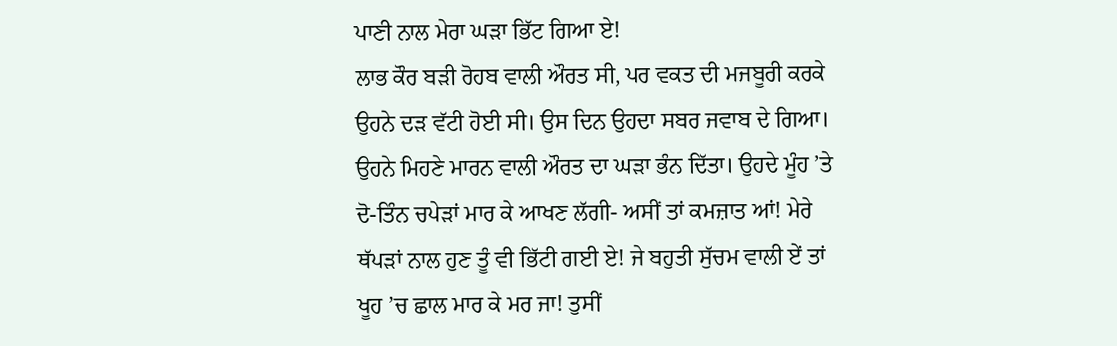ਪਾਣੀ ਨਾਲ ਮੇਰਾ ਘੜਾ ਭਿੱਟ ਗਿਆ ਏ!
ਲਾਭ ਕੌਰ ਬੜੀ ਰੋਹਬ ਵਾਲੀ ਔਰਤ ਸੀ, ਪਰ ਵਕਤ ਦੀ ਮਜਬੂਰੀ ਕਰਕੇ ਉਹਨੇ ਦੜ ਵੱਟੀ ਹੋਈ ਸੀ। ਉਸ ਦਿਨ ਉਹਦਾ ਸਬਰ ਜਵਾਬ ਦੇ ਗਿਆ। ਉਹਨੇ ਮਿਹਣੇ ਮਾਰਨ ਵਾਲੀ ਔਰਤ ਦਾ ਘੜਾ ਭੰਨ ਦਿੱਤਾ। ਉਹਦੇ ਮੂੰਹ ’ਤੇ ਦੋ-ਤਿੰਨ ਚਪੇੜਾਂ ਮਾਰ ਕੇ ਆਖਣ ਲੱਗੀ- ਅਸੀਂ ਤਾਂ ਕਮਜ਼ਾਤ ਆਂ! ਮੇਰੇ ਥੱਪੜਾਂ ਨਾਲ ਹੁਣ ਤੂੰ ਵੀ ਭਿੱਟੀ ਗਈ ਏ! ਜੇ ਬਹੁਤੀ ਸੁੱਚਮ ਵਾਲੀ ਏਂ ਤਾਂ ਖੂਹ ’ਚ ਛਾਲ ਮਾਰ ਕੇ ਮਰ ਜਾ! ਤੁਸੀਂ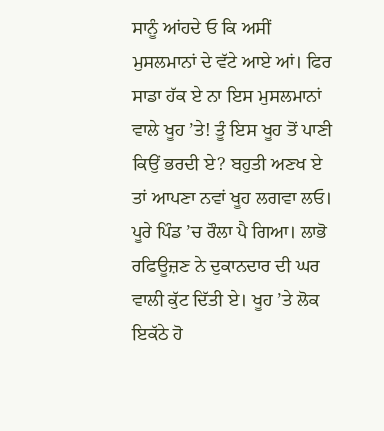ਸਾਨੂੰ ਆਂਹਦੇ ਓ ਕਿ ਅਸੀਂ ਮੁਸਲਮਾਨਾਂ ਦੇ ਵੱਟੇ ਆਏ ਆਂ। ਫਿਰ ਸਾਡਾ ਹੱਕ ਏ ਨਾ ਇਸ ਮੁਸਲਮਾਨਾਂ ਵਾਲੇ ਖੂਹ ’ਤੇ! ਤੂੰ ਇਸ ਖੂਹ ਤੋਂ ਪਾਣੀ ਕਿਉਂ ਭਰਦੀ ਏ? ਬਹੁਤੀ ਅਣਖ ਏ ਤਾਂ ਆਪਣਾ ਨਵਾਂ ਖੂਹ ਲਗਵਾ ਲਓ।
ਪੂਰੇ ਪਿੰਡ ’ਚ ਰੌਲਾ ਪੈ ਗਿਆ। ਲਾਭੋ ਰਫਿਊਜ਼ਣ ਨੇ ਦੁਕਾਨਦਾਰ ਦੀ ਘਰ ਵਾਲੀ ਕੁੱਟ ਦਿੱਤੀ ਏ। ਖੂਹ ’ਤੇ ਲੋਕ ਇਕੱਠੇ ਹੋ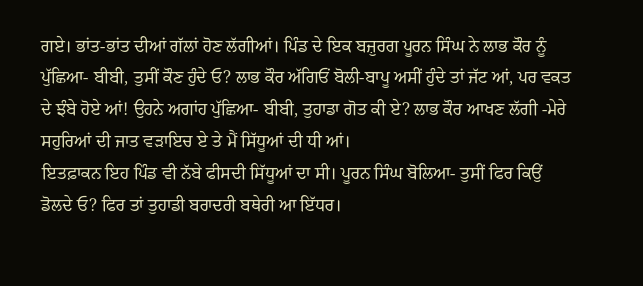ਗਏ। ਭਾਂਤ-ਭਾਂਤ ਦੀਆਂ ਗੱਲਾਂ ਹੋਣ ਲੱਗੀਆਂ। ਪਿੰਡ ਦੇ ਇਕ ਬਜ਼ੁਰਗ ਪੂਰਨ ਸਿੰਘ ਨੇ ਲਾਭ ਕੌਰ ਨੂੰ ਪੁੱਛਿਆ- ਬੀਬੀ, ਤੁਸੀਂ ਕੌਣ ਹੁੰਦੇ ਓ? ਲਾਭ ਕੌਰ ਅੱਗਿਓਂ ਬੋਲੀ-ਬਾਪੂ ਅਸੀਂ ਹੁੰਦੇ ਤਾਂ ਜੱਟ ਆਂ, ਪਰ ਵਕਤ ਦੇ ਝੰਬੇ ਹੋਏ ਆਂ! ਉਹਨੇ ਅਗਾਂਹ ਪੁੱਛਿਆ- ਬੀਬੀ, ਤੁਹਾਡਾ ਗੋਤ ਕੀ ਏ? ਲਾਭ ਕੌਰ ਆਖਣ ਲੱਗੀ -ਮੇਰੇ ਸਹੁਰਿਆਂ ਦੀ ਜਾਤ ਵੜਾਇਚ ਏ ਤੇ ਮੈਂ ਸਿੱਧੂਆਂ ਦੀ ਧੀ ਆਂ।
ਇਤਫ਼ਾਕਨ ਇਹ ਪਿੰਡ ਵੀ ਨੱਬੇ ਫੀਸਦੀ ਸਿੱਧੂਆਂ ਦਾ ਸੀ। ਪੂਰਨ ਸਿੰਘ ਬੋਲਿਆ- ਤੁਸੀਂ ਫਿਰ ਕਿਉਂ ਡੋਲਦੇ ਓ? ਫਿਰ ਤਾਂ ਤੁਹਾਡੀ ਬਰਾਦਰੀ ਬਥੇਰੀ ਆ ਇੱਧਰ।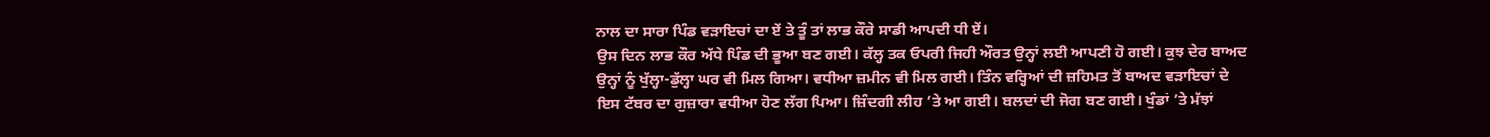ਨਾਲ ਦਾ ਸਾਰਾ ਪਿੰਡ ਵੜਾਇਚਾਂ ਦਾ ਏਂ ਤੇ ਤੂੰ ਤਾਂ ਲਾਭ ਕੌਰੇ ਸਾਡੀ ਆਪਦੀ ਧੀ ਏਂ।
ਉਸ ਦਿਨ ਲਾਭ ਕੌਰ ਅੱਧੇ ਪਿੰਡ ਦੀ ਭੂਆ ਬਣ ਗਈ। ਕੱਲ੍ਹ ਤਕ ਓਪਰੀ ਜਿਹੀ ਔਰਤ ਉਨ੍ਹਾਂ ਲਈ ਆਪਣੀ ਹੋ ਗਈ। ਕੁਝ ਦੇਰ ਬਾਅਦ ਉਨ੍ਹਾਂ ਨੂੰ ਖੁੱਲ੍ਹਾ-ਡੁੱਲ੍ਹਾ ਘਰ ਵੀ ਮਿਲ ਗਿਆ। ਵਧੀਆ ਜ਼ਮੀਨ ਵੀ ਮਿਲ ਗਈ। ਤਿੰਨ ਵਰ੍ਹਿਆਂ ਦੀ ਜ਼ਹਿਮਤ ਤੋਂ ਬਾਅਦ ਵੜਾਇਚਾਂ ਦੇ ਇਸ ਟੱਬਰ ਦਾ ਗੁਜ਼ਾਰਾ ਵਧੀਆ ਹੋਣ ਲੱਗ ਪਿਆ। ਜ਼ਿੰਦਗੀ ਲੀਹ ’ਤੇ ਆ ਗਈ। ਬਲਦਾਂ ਦੀ ਜੋਗ ਬਣ ਗਈ। ਖੁੰਡਾਂ ’ਤੇ ਮੱਝਾਂ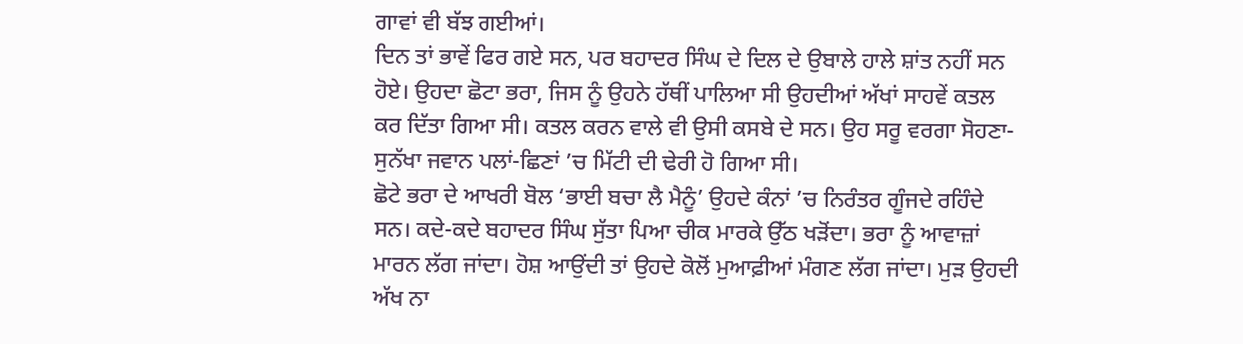ਗਾਵਾਂ ਵੀ ਬੱਝ ਗਈਆਂ।
ਦਿਨ ਤਾਂ ਭਾਵੇਂ ਫਿਰ ਗਏ ਸਨ, ਪਰ ਬਹਾਦਰ ਸਿੰਘ ਦੇ ਦਿਲ ਦੇ ਉਬਾਲੇ ਹਾਲੇ ਸ਼ਾਂਤ ਨਹੀਂ ਸਨ ਹੋਏ। ਉਹਦਾ ਛੋਟਾ ਭਰਾ, ਜਿਸ ਨੂੰ ਉਹਨੇ ਹੱਥੀਂ ਪਾਲਿਆ ਸੀ ਉਹਦੀਆਂ ਅੱਖਾਂ ਸਾਹਵੇਂ ਕਤਲ ਕਰ ਦਿੱਤਾ ਗਿਆ ਸੀ। ਕਤਲ ਕਰਨ ਵਾਲੇ ਵੀ ਉਸੀ ਕਸਬੇ ਦੇ ਸਨ। ਉਹ ਸਰੂ ਵਰਗਾ ਸੋਹਣਾ-ਸੁਨੱਖਾ ਜਵਾਨ ਪਲਾਂ-ਛਿਣਾਂ ’ਚ ਮਿੱਟੀ ਦੀ ਢੇਰੀ ਹੋ ਗਿਆ ਸੀ।
ਛੋਟੇ ਭਰਾ ਦੇ ਆਖਰੀ ਬੋਲ ‘ਭਾਈ ਬਚਾ ਲੈ ਮੈਨੂੰ’ ਉਹਦੇ ਕੰਨਾਂ ’ਚ ਨਿਰੰਤਰ ਗੂੰਜਦੇ ਰਹਿੰਦੇ ਸਨ। ਕਦੇ-ਕਦੇ ਬਹਾਦਰ ਸਿੰਘ ਸੁੱਤਾ ਪਿਆ ਚੀਕ ਮਾਰਕੇ ਉੱਠ ਖੜੋਂਦਾ। ਭਰਾ ਨੂੰ ਆਵਾਜ਼ਾਂ ਮਾਰਨ ਲੱਗ ਜਾਂਦਾ। ਹੋਸ਼ ਆਉਂਦੀ ਤਾਂ ਉਹਦੇ ਕੋਲੋਂ ਮੁਆਫ਼ੀਆਂ ਮੰਗਣ ਲੱਗ ਜਾਂਦਾ। ਮੁੜ ਉਹਦੀ ਅੱਖ ਨਾ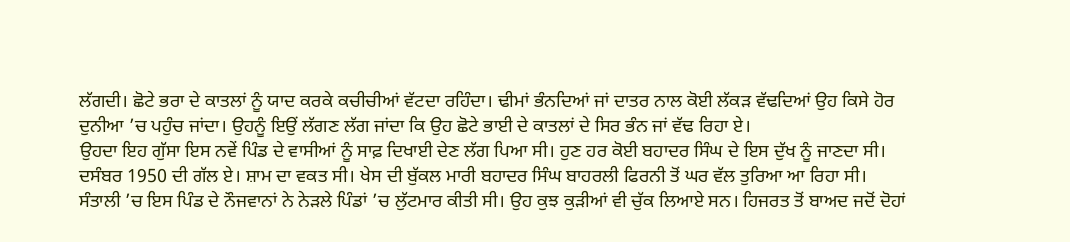ਲੱਗਦੀ। ਛੋਟੇ ਭਰਾ ਦੇ ਕਾਤਲਾਂ ਨੂੰ ਯਾਦ ਕਰਕੇ ਕਚੀਚੀਆਂ ਵੱਟਦਾ ਰਹਿੰਦਾ। ਢੀਮਾਂ ਭੰਨਦਿਆਂ ਜਾਂ ਦਾਤਰ ਨਾਲ ਕੋਈ ਲੱਕੜ ਵੱਢਦਿਆਂ ਉਹ ਕਿਸੇ ਹੋਰ ਦੁਨੀਆ ’ਚ ਪਹੁੰਚ ਜਾਂਦਾ। ਉਹਨੂੰ ਇਉਂ ਲੱਗਣ ਲੱਗ ਜਾਂਦਾ ਕਿ ਉਹ ਛੋਟੇ ਭਾਈ ਦੇ ਕਾਤਲਾਂ ਦੇ ਸਿਰ ਭੰਨ ਜਾਂ ਵੱਢ ਰਿਹਾ ਏ।
ਉਹਦਾ ਇਹ ਗੁੱਸਾ ਇਸ ਨਵੇਂ ਪਿੰਡ ਦੇ ਵਾਸੀਆਂ ਨੂੰ ਸਾਫ਼ ਦਿਖਾਈ ਦੇਣ ਲੱਗ ਪਿਆ ਸੀ। ਹੁਣ ਹਰ ਕੋਈ ਬਹਾਦਰ ਸਿੰਘ ਦੇ ਇਸ ਦੁੱਖ ਨੂੰ ਜਾਣਦਾ ਸੀ।
ਦਸੰਬਰ 1950 ਦੀ ਗੱਲ ਏ। ਸ਼ਾਮ ਦਾ ਵਕਤ ਸੀ। ਖੇਸ ਦੀ ਬੁੱਕਲ ਮਾਰੀ ਬਹਾਦਰ ਸਿੰਘ ਬਾਹਰਲੀ ਫਿਰਨੀ ਤੋਂ ਘਰ ਵੱਲ ਤੁਰਿਆ ਆ ਰਿਹਾ ਸੀ।
ਸੰਤਾਲੀ ’ਚ ਇਸ ਪਿੰਡ ਦੇ ਨੌਜਵਾਨਾਂ ਨੇ ਨੇੜਲੇ ਪਿੰਡਾਂ ’ਚ ਲੁੱਟਮਾਰ ਕੀਤੀ ਸੀ। ਉਹ ਕੁਝ ਕੁੜੀਆਂ ਵੀ ਚੁੱਕ ਲਿਆਏ ਸਨ। ਹਿਜਰਤ ਤੋਂ ਬਾਅਦ ਜਦੋਂ ਦੋਹਾਂ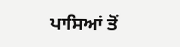ਪਾਸਿਆਂ ਤੋਂ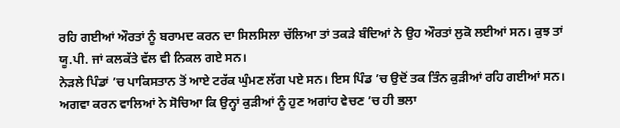ਰਹਿ ਗਈਆਂ ਔਰਤਾਂ ਨੂੰ ਬਰਾਮਦ ਕਰਨ ਦਾ ਸਿਲਸਿਲਾ ਚੱਲਿਆ ਤਾਂ ਤਕੜੇ ਬੰਦਿਆਂ ਨੇ ਉਹ ਔਰਤਾਂ ਲੁਕੋ ਲਈਆਂ ਸਨ। ਕੁਝ ਤਾਂ ਯੂ.ਪੀ. ਜਾਂ ਕਲਕੱਤੇ ਵੱਲ ਵੀ ਨਿਕਲ ਗਏ ਸਨ।
ਨੇੜਲੇ ਪਿੰਡਾਂ ’ਚ ਪਾਕਿਸਤਾਨ ਤੋਂ ਆਏ ਟਰੱਕ ਘੁੰਮਣ ਲੱਗ ਪਏ ਸਨ। ਇਸ ਪਿੰਡ ’ਚ ਉਦੋਂ ਤਕ ਤਿੰਨ ਕੁੜੀਆਂ ਰਹਿ ਗਈਆਂ ਸਨ। ਅਗਵਾ ਕਰਨ ਵਾਲਿਆਂ ਨੇ ਸੋਚਿਆ ਕਿ ਉਨ੍ਹਾਂ ਕੁੜੀਆਂ ਨੂੰ ਹੁਣ ਅਗਾਂਹ ਵੇਚਣ ’ਚ ਹੀ ਭਲਾ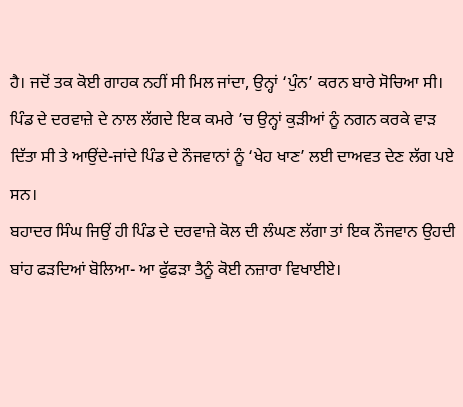ਹੈ। ਜਦੋਂ ਤਕ ਕੋਈ ਗਾਹਕ ਨਹੀਂ ਸੀ ਮਿਲ ਜਾਂਦਾ, ਉਨ੍ਹਾਂ ‘ਪੁੰਨ’ ਕਰਨ ਬਾਰੇ ਸੋਚਿਆ ਸੀ। ਪਿੰਡ ਦੇ ਦਰਵਾਜ਼ੇ ਦੇ ਨਾਲ ਲੱਗਦੇ ਇਕ ਕਮਰੇ ’ਚ ਉਨ੍ਹਾਂ ਕੁੜੀਆਂ ਨੂੰ ਨਗਨ ਕਰਕੇ ਵਾੜ ਦਿੱਤਾ ਸੀ ਤੇ ਆਉਂਦੇ-ਜਾਂਦੇ ਪਿੰਡ ਦੇ ਨੌਜਵਾਨਾਂ ਨੂੰ ‘ਖੇਹ ਖਾਣ’ ਲਈ ਦਾਅਵਤ ਦੇਣ ਲੱਗ ਪਏ ਸਨ।
ਬਹਾਦਰ ਸਿੰਘ ਜਿਉਂ ਹੀ ਪਿੰਡ ਦੇ ਦਰਵਾਜ਼ੇ ਕੋਲ ਦੀ ਲੰਘਣ ਲੱਗਾ ਤਾਂ ਇਕ ਨੌਜਵਾਨ ਉਹਦੀ ਬਾਂਹ ਫੜਦਿਆਂ ਬੋਲਿਆ- ਆ ਫੁੱਫੜਾ ਤੈਨੂੰ ਕੋਈ ਨਜ਼ਾਰਾ ਵਿਖਾਈਏ।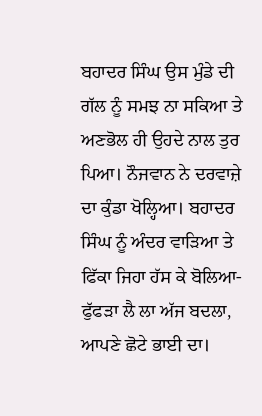ਬਹਾਦਰ ਸਿੰਘ ਉਸ ਮੁੰਡੇ ਦੀ ਗੱਲ ਨੂੰ ਸਮਝ ਨਾ ਸਕਿਆ ਤੇ ਅਣਭੋਲ ਹੀ ਉਹਦੇ ਨਾਲ ਤੁਰ ਪਿਆ। ਨੌਜਵਾਨ ਨੇ ਦਰਵਾਜ਼ੇ ਦਾ ਕੁੰਡਾ ਖੋਲ੍ਹਿਆ। ਬਹਾਦਰ ਸਿੰਘ ਨੂੰ ਅੰਦਰ ਵਾੜਿਆ ਤੇ ਫਿੱਕਾ ਜਿਹਾ ਹੱਸ ਕੇ ਬੋਲਿਆ- ਫੁੱਫੜਾ ਲੈ ਲਾ ਅੱਜ ਬਦਲਾ, ਆਪਣੇ ਛੋਟੇ ਭਾਈ ਦਾ।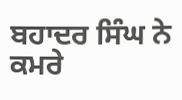ਬਹਾਦਰ ਸਿੰਘ ਨੇ ਕਮਰੇ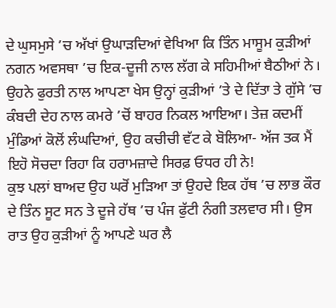ਦੇ ਘੁਸਮੁਸੇ ’ਚ ਅੱਖਾਂ ਉਘਾੜਦਿਆਂ ਵੇਖਿਆ ਕਿ ਤਿੰਨ ਮਾਸੂਮ ਕੁੜੀਆਂ ਨਗਨ ਅਵਸਥਾ ’ਚ ਇਕ-ਦੂਜੀ ਨਾਲ ਲੱਗ ਕੇ ਸਹਿਮੀਆਂ ਬੈਠੀਆਂ ਨੇ। ਉਹਨੇ ਫੁਰਤੀ ਨਾਲ ਆਪਣਾ ਖੇਸ ਉਨ੍ਹਾਂ ਕੁੜੀਆਂ ’ਤੇ ਦੇ ਦਿੱਤਾ ਤੇ ਗੁੱਸੇ ’ਚ ਕੰਬਦੀ ਦੇਹ ਨਾਲ ਕਮਰੇ ’ਚੋਂ ਬਾਹਰ ਨਿਕਲ ਆਇਆ। ਤੇਜ਼ ਕਦਮੀਂ ਮੁੰਡਿਆਂ ਕੋਲੋਂ ਲੰਘਦਿਆਂ, ਉਹ ਕਚੀਚੀ ਵੱਟ ਕੇ ਬੋਲਿਆ- ਅੱਜ ਤਕ ਮੈਂ ਇਹੋ ਸੋਚਦਾ ਰਿਹਾ ਕਿ ਹਰਾਮਜ਼ਾਦੇ ਸਿਰਫ਼ ਓਧਰ ਹੀ ਨੇ!
ਕੁਝ ਪਲਾਂ ਬਾਅਦ ਉਹ ਘਰੋਂ ਮੁੜਿਆ ਤਾਂ ਉਹਦੇ ਇਕ ਹੱਥ ’ਚ ਲਾਭ ਕੌਰ ਦੇ ਤਿੰਨ ਸੂਟ ਸਨ ਤੇ ਦੂਜੇ ਹੱਥ ’ਚ ਪੰਜ ਫੁੱਟੀ ਨੰਗੀ ਤਲਵਾਰ ਸੀ। ਉਸ ਰਾਤ ਉਹ ਕੁੜੀਆਂ ਨੂੰ ਆਪਣੇ ਘਰ ਲੈ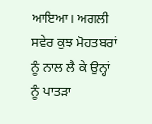ਆਇਆ। ਅਗਲੀ ਸਵੇਰ ਕੁਝ ਮੋਹਤਬਰਾਂ ਨੂੰ ਨਾਲ ਲੈ ਕੇ ਉਨ੍ਹਾਂ ਨੂੰ ਪਾਤੜਾ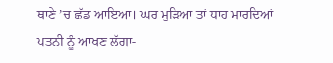ਥਾਣੇ ’ਚ ਛੱਡ ਆਇਆ। ਘਰ ਮੁੜਿਆ ਤਾਂ ਧਾਹ ਮਾਰਦਿਆਂ ਪਤਨੀ ਨੂੰ ਆਖਣ ਲੱਗਾ-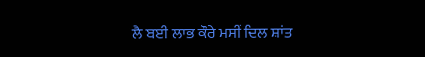ਲੈ ਬਈ ਲਾਭ ਕੌਰੇ ਮਸੀਂ ਦਿਲ ਸ਼ਾਂਤ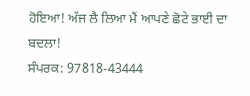ਹੋਇਆ! ਅੱਜ ਲੈ ਲਿਆ ਮੈਂ ਆਪਣੇ ਛੋਟੇ ਭਾਈ ਦਾ ਬਦਲਾ!
ਸੰਪਰਕ: 97818-43444